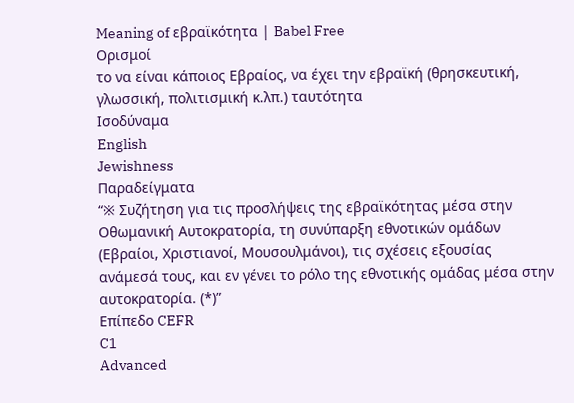Meaning of εβραϊκότητα | Babel Free
Ορισμοί
το να είναι κάποιος Εβραίος, να έχει την εβραϊκή (θρησκευτική, γλωσσική, πολιτισμική κ.λπ.) ταυτότητα
Ισοδύναμα
English
Jewishness
Παραδείγματα
“※ Συζήτηση για τις προσλήψεις της εβραϊκότητας μέσα στην Οθωμανική Αυτοκρατορία, τη συνύπαρξη εθνοτικών ομάδων (Εβραίοι, Χριστιανοί, Μουσουλμάνοι), τις σχέσεις εξουσίας ανάμεσά τους, και εν γένει το ρόλο της εθνοτικής ομάδας μέσα στην αυτοκρατορία. (*)”
Επίπεδο CEFR
C1
Advanced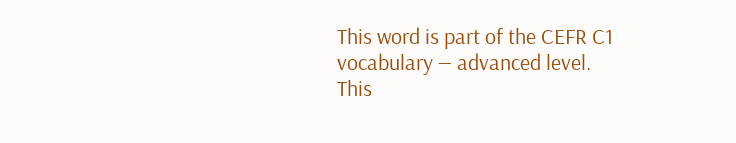This word is part of the CEFR C1 vocabulary — advanced level.
This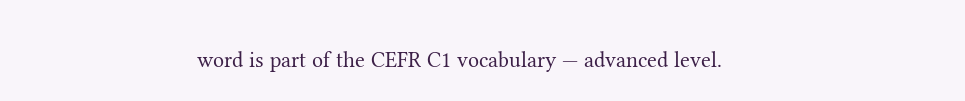word is part of the CEFR C1 vocabulary — advanced level.